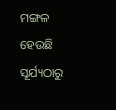ମଙ୍ଗଳ ହେଉଛି ସୂର୍ଯ୍ୟଠାରୁ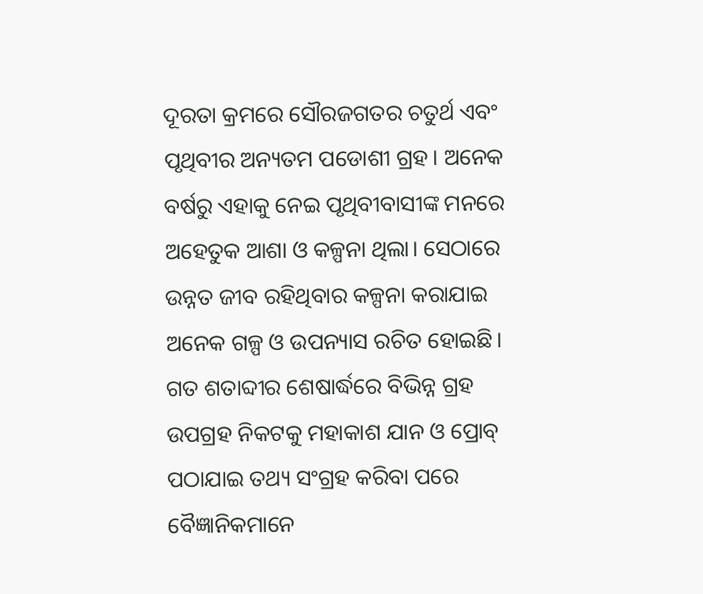ଦୂରତା କ୍ରମରେ ସୌରଜଗତର ଚତୁର୍ଥ ଏବଂ ପୃଥିବୀର ଅନ୍ୟତମ ପଡୋଶୀ ଗ୍ରହ। ଅନେକ ବର୍ଷରୁ ଏହାକୁ ନେଇ ପୃଥିବୀବାସୀଙ୍କ ମନରେ ଅହେତୁକ ଆଶା ଓ କଳ୍ପନା ଥିଲା। ସେଠାରେ ଉନ୍ନତ ଜୀବ ରହିଥିବାର କଳ୍ପନା କରାଯାଇ ଅନେକ ଗଳ୍ପ ଓ ଉପନ୍ୟାସ ରଚିତ ହୋଇଛି। ଗତ ଶତାବ୍ଦୀର ଶେଷାର୍ଦ୍ଧରେ ବିଭିନ୍ନ ଗ୍ରହ ଉପଗ୍ରହ ନିକଟକୁ ମହାକାଶ ଯାନ ଓ ପ୍ରୋବ୍ ପଠାଯାଇ ତଥ୍ୟ ସଂଗ୍ରହ କରିବା ପରେ ବୈଜ୍ଞାନିକମାନେ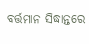ବର୍ତ୍ତମାନ ସିଦ୍ଧାନ୍ତରେ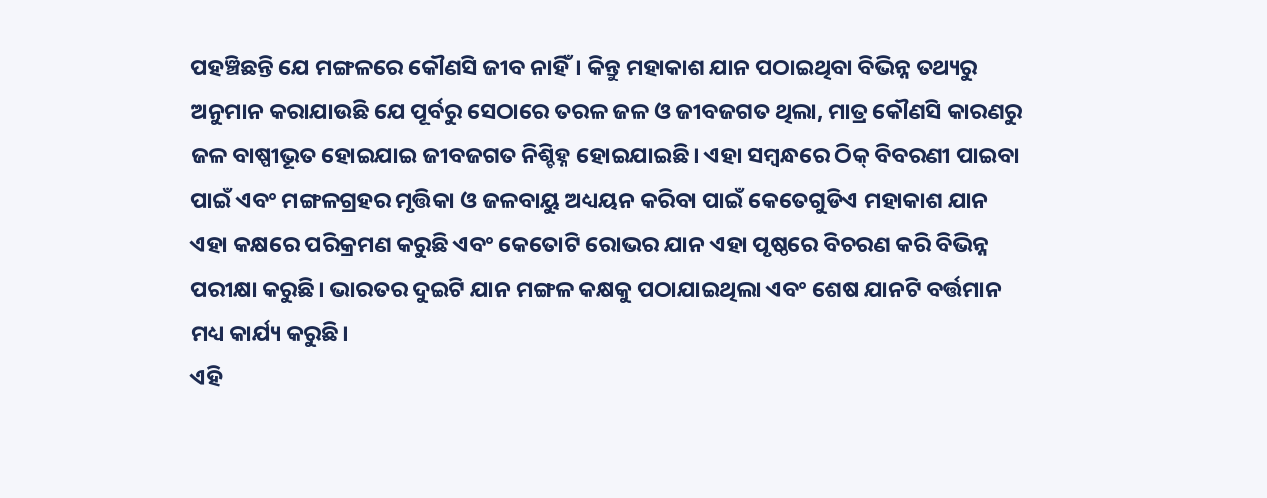ପହଞ୍ଚିଛନ୍ତି ଯେ ମଙ୍ଗଳରେ କୌଣସି ଜୀବ ନାହିଁ। କିନ୍ତୁ ମହାକାଶ ଯାନ ପଠାଇଥିବା ବିଭିନ୍ନ ତଥ୍ୟରୁ ଅନୁମାନ କରାଯାଉଛି ଯେ ପୂର୍ବରୁ ସେଠାରେ ତରଳ ଜଳ ଓ ଜୀବଜଗତ ଥିଲା, ମାତ୍ର କୌଣସି କାରଣରୁ ଜଳ ବାଷ୍ପୀଭୂତ ହୋଇଯାଇ ଜୀବଜଗତ ନିଶ୍ଚିହ୍ନ ହୋଇଯାଇଛି। ଏହା ସମ୍ବନ୍ଧରେ ଠିକ୍ ବିବରଣୀ ପାଇବା ପାଇଁ ଏବଂ ମଙ୍ଗଳଗ୍ରହର ମୃତ୍ତିକା ଓ ଜଳବାୟୁ ଅଧ୍ୟୟନ କରିବା ପାଇଁ କେତେଗୁଡିଏ ମହାକାଶ ଯାନ ଏହା କକ୍ଷରେ ପରିକ୍ରମଣ କରୁଛି ଏବଂ କେତୋଟି ରୋଭର ଯାନ ଏହା ପୃଷ୍ଠରେ ବିଚରଣ କରି ବିଭିନ୍ନ ପରୀକ୍ଷା କରୁଛି। ଭାରତର ଦୁଇଟି ଯାନ ମଙ୍ଗଳ କକ୍ଷକୁ ପଠାଯାଇଥିଲା ଏବଂ ଶେଷ ଯାନଟି ବର୍ତ୍ତମାନ ମଧ୍ୟ କାର୍ଯ୍ୟ କରୁଛି।
ଏହି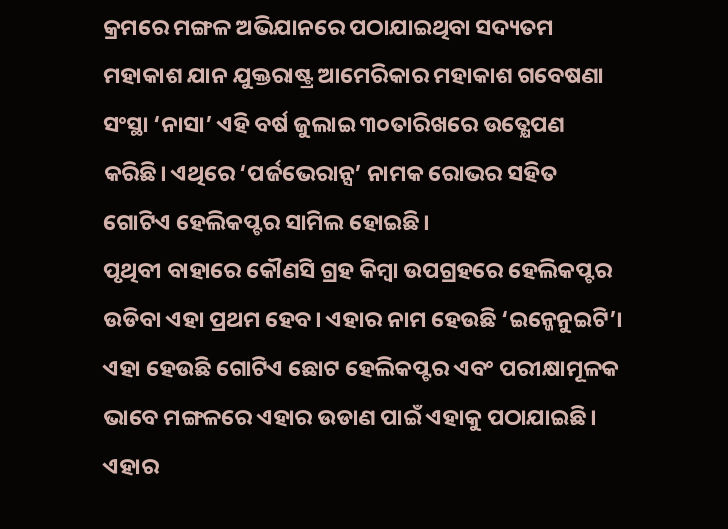କ୍ରମରେ ମଙ୍ଗଳ ଅଭିଯାନରେ ପଠାଯାଇଥିବା ସଦ୍ୟତମ ମହାକାଶ ଯାନ ଯୁକ୍ତରାଷ୍ଟ୍ର ଆମେରିକାର ମହାକାଶ ଗବେଷଣା ସଂସ୍ଥା ‘ନାସା’ ଏହି ବର୍ଷ ଜୁଲାଇ ୩୦ତାରିଖରେ ଉତ୍କ୍ଷେପଣ କରିଛି। ଏଥିରେ ‘ପର୍ଜଭେରାନ୍ସ’ ନାମକ ରୋଭର ସହିତ ଗୋଟିଏ ହେଲିକପ୍ଟର ସାମିଲ ହୋଇଛି।
ପୃଥିବୀ ବାହାରେ କୌଣସି ଗ୍ରହ କିମ୍ବା ଉପଗ୍ରହରେ ହେଲିକପ୍ଟର ଉଡିବା ଏହା ପ୍ରଥମ ହେବ। ଏହାର ନାମ ହେଉଛି ‘ଇନ୍ଜେନୁଇଟି’। ଏହା ହେଉଛି ଗୋଟିଏ ଛୋଟ ହେଲିକପ୍ଟର ଏବଂ ପରୀକ୍ଷାମୂଳକ ଭାବେ ମଙ୍ଗଳରେ ଏହାର ଉଡାଣ ପାଇଁ ଏହାକୁ ପଠାଯାଇଛି। ଏହାର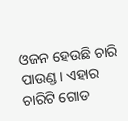ଓଜନ ହେଉଛି ଚାରି ପାଉଣ୍ଡ। ଏହାର ଚାରିଟି ଗୋଡ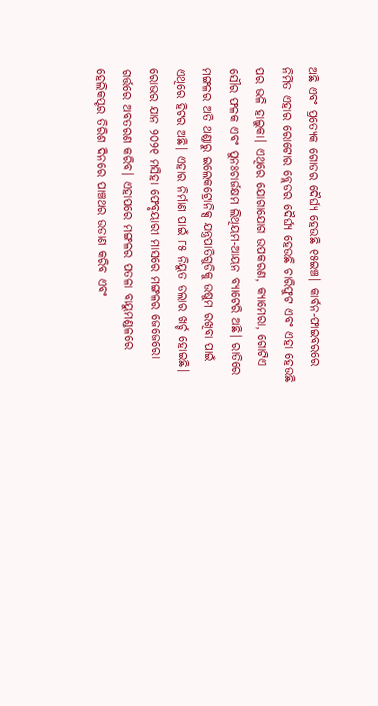ଅଛି ଏବଂ ପ୍ରତ୍ୟେକ ଗୋଡର ଦୈର୍ଘ୍ୟ ହେଉଛି ୧୫ଇଞ୍ଚ। କାର୍ବନ-ଫାଇବରରେ ନିର୍ମିତ ଏହାର ରୋଟୋର ବ୍ଲେଡର ଦୈର୍ଘ୍ୟ ହେଉଛି ଚାରିଫୁଟ ଏବଂ ଏହା ହେଉଛି ପର ଭଳି ହାଲୁକା। ଏଥିରେ ଯୋଗାଯୋଗ ଉପକରଣ, କ୍ୟାମେରା, ଗୋଟିଏ ସୌର ଫଳକ ଏବଂ ପୁନଃଚାର୍ଜକ୍ଷମ ଲିଥିୟମ-ଆୟନ ବ୍ୟାଟେରି ଅଛି। ରାତିରେ ମଙ୍ଗଳର ଅତି ଥଣ୍ଡାରୁ ଇଲେକଟ୍ରୋନିକ୍ସ ଯନ୍ତ୍ରପାତିଗୁଡିକୁ ଉଷୁମ ରଖିବା ପାଇଁ ଏଥିରେ ହିଟର ଅଛି। ଏହାର ନିର୍ମାଣ ପାଇଁ ୮୫ ନିୟୁତ ଡଲାର ଖର୍ଚ୍ଚ ହୋଇଛି।
ରୋଭର ଯାନ ୨୦୨୧ ମସିହା ଫେବୃୟାରୀ ମାସରେ ମଙ୍ଗଳର ଜେଜେରୋ ଗର୍ତ୍ତରେ ଅବତରଣ କରିବ। ଏହାପରେ ମଙ୍ଗଳର ପତଳା ବାୟୁମଣ୍ଡଳରେ ହେଲିକପ୍ଟର ତିରିଶ ଦିନରେ ପାଞ୍ଚଥର ଉଡାଣ କରିବ ଏବଂ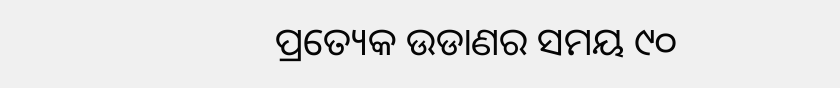ପ୍ରତ୍ୟେକ ଉଡାଣର ସମୟ ୯୦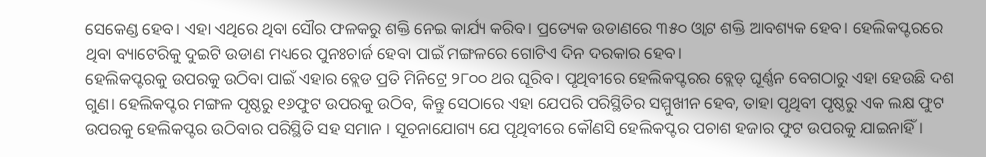ସେକେଣ୍ଡ ହେବ। ଏହା ଏଥିରେ ଥିବା ସୌର ଫଳକରୁ ଶକ୍ତି ନେଇ କାର୍ଯ୍ୟ କରିବ। ପ୍ରତ୍ୟେକ ଉଡାଣରେ ୩୫୦ ଓ୍ବାଟ ଶକ୍ତି ଆବଶ୍ୟକ ହେବ। ହେଲିକପ୍ଟରରେ ଥିବା ବ୍ୟାଟେରିକୁ ଦୁଇଟି ଉଡାଣ ମଧ୍ୟରେ ପୁନଃଚାର୍ଜ ହେବା ପାଇଁ ମଙ୍ଗଳରେ ଗୋଟିଏ ଦିନ ଦରକାର ହେବ।
ହେଲିକପ୍ଟରକୁ ଉପରକୁ ଉଠିବା ପାଇଁ ଏହାର ବ୍ଲେଡ ପ୍ରତି ମିନିଟ୍ରେ ୨୮୦୦ ଥର ଘୂରିବ। ପୃଥିବୀରେ ହେଲିକପ୍ଟରର ବ୍ଲେଡ୍ ଘୂର୍ଣ୍ଣନ ବେଗଠାରୁ ଏହା ହେଉଛି ଦଶ ଗୁଣ। ହେଲିକପ୍ଟର ମଙ୍ଗଳ ପୃଷ୍ଠରୁ ୧୬ଫୁଟ ଉପରକୁ ଉଠିବ, କିନ୍ତୁ ସେଠାରେ ଏହା ଯେପରି ପରିସ୍ଥିତିର ସମ୍ମୁଖୀନ ହେବ, ତାହା ପୃଥିବୀ ପୃଷ୍ଠରୁ ଏକ ଲକ୍ଷ ଫୁଟ ଉପରକୁ ହେଲିକପ୍ଟର ଉଠିବାର ପରିସ୍ଥିତି ସହ ସମାନ । ସୂଚନାଯୋଗ୍ୟ ଯେ ପୃଥିବୀରେ କୌଣସି ହେଲିକପ୍ଟର ପଚାଶ ହଜାର ଫୁଟ ଉପରକୁ ଯାଇନାହିଁ।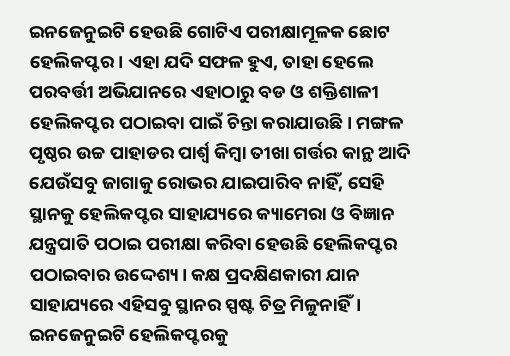ଇନଜେନୁଇଟି ହେଉଛି ଗୋଟିଏ ପରୀକ୍ଷାମୂଳକ ଛୋଟ ହେଲିକପ୍ଟର। ଏହା ଯଦି ସଫଳ ହୁଏ, ତାହା ହେଲେ ପରବର୍ତ୍ତୀ ଅଭିଯାନରେ ଏହାଠାରୁ ବଡ ଓ ଶକ୍ତିଶାଳୀ ହେଲିକପ୍ଟର ପଠାଇବା ପାଇଁ ଚିନ୍ତା କରାଯାଉଛି। ମଙ୍ଗଳ ପୃଷ୍ଠର ଉଚ୍ଚ ପାହାଡର ପାର୍ଶ୍ୱ କିମ୍ବା ତୀଖା ଗର୍ତ୍ତର କାନ୍ଥ ଆଦି ଯେଉଁସବୁ ଜାଗାକୁ ରୋଭର ଯାଇପାରିବ ନାହିଁ, ସେହି ସ୍ଥାନକୁ ହେଲିକପ୍ଟର ସାହାଯ୍ୟରେ କ୍ୟାମେରା ଓ ବିଜ୍ଞାନ ଯନ୍ତ୍ରପାତି ପଠାଇ ପରୀକ୍ଷା କରିବା ହେଉଛି ହେଲିକପ୍ଟର ପଠାଇବାର ଉଦ୍ଦେଶ୍ୟ। କକ୍ଷ ପ୍ରଦକ୍ଷିଣକାରୀ ଯାନ ସାହାଯ୍ୟରେ ଏହିସବୁ ସ୍ଥାନର ସ୍ପଷ୍ଟ ଚିତ୍ର ମିଳୁନାହିଁ।
ଇନଜେନୁଇଟି ହେଲିକପ୍ଟରକୁ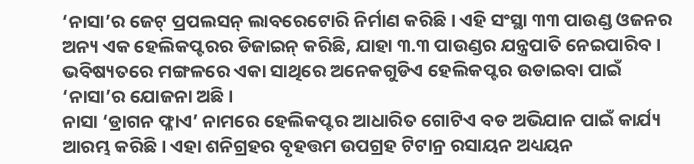‘ନାସା’ର ଜେଟ୍ ପ୍ରପଲସନ୍ ଲାବରେଟୋରି ନିର୍ମାଣ କରିଛି। ଏହି ସଂସ୍ଥା ୩୩ ପାଉଣ୍ଡ ଓଜନର ଅନ୍ୟ ଏକ ହେଲିକପ୍ଟରର ଡିଜାଇନ୍ କରିଛି, ଯାହା ୩.୩ ପାଉଣ୍ଡର ଯନ୍ତ୍ରପାତି ନେଇପାରିବ। ଭବିଷ୍ୟତରେ ମଙ୍ଗଳରେ ଏକା ସାଥିରେ ଅନେକଗୁଡିଏ ହେଲିକପ୍ଟର ଉଡାଇବା ପାଇଁ ‘ନାସା’ର ଯୋଜନା ଅଛି।
ନାସା ‘ଡ୍ରାଗନ ଫ୍ଳାଏ’ ନାମରେ ହେଲିକପ୍ଟର ଆଧାରିତ ଗୋଟିଏ ବଡ ଅଭିଯାନ ପାଇଁ କାର୍ଯ୍ୟ ଆରମ୍ଭ କରିଛି। ଏହା ଶନିଗ୍ରହର ବୃହତ୍ତମ ଉପଗ୍ରହ ଟିଟାନ୍ର ରସାୟନ ଅଧ୍ୟୟନ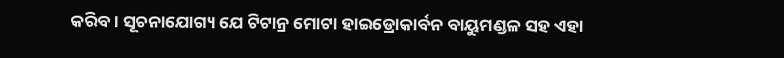କରିବ । ସୂଚନାଯୋଗ୍ୟ ଯେ ଟିଟାନ୍ର ମୋଟା ହାଇଡ୍ରୋକାର୍ବନ ବାୟୁମଣ୍ଡଳ ସହ ଏହା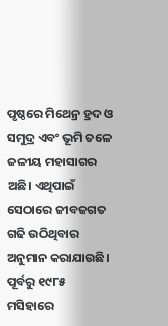ପୃଷ୍ଠରେ ମିଥେନ୍ର ହ୍ରଦ ଓ ସମୁଦ୍ର ଏବଂ ଭୂମି ତଳେ ଜଳୀୟ ମହାସାଗର ଅଛି। ଏଥିପାଇଁ ସେଠାରେ ଜୀବଜଗତ ଗଢି ଉଠିଥିବାର ଅନୁମାନ କରାଯାଉଛି।
ପୂର୍ବରୁ ୧୯୮୫ ମସିହାରେ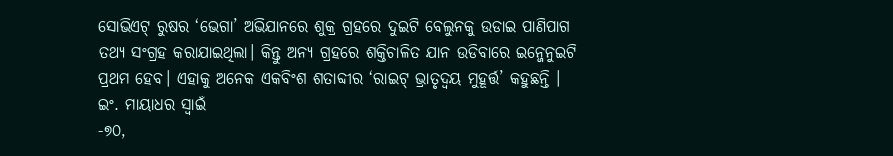ସୋଭିଏଟ୍ ରୁଷର ‘ଭେଗା’ ଅଭିଯାନରେ ଶୁକ୍ର ଗ୍ରହରେ ଦୁଇଟି ବେଲୁନକୁ ଉଡାଇ ପାଣିପାଗ ତଥ୍ୟ ସଂଗ୍ରହ କରାଯାଇଥିଲା। କିନ୍ତୁ ଅନ୍ୟ ଗ୍ରହରେ ଶକ୍ତିଚାଳିତ ଯାନ ଉଡିବାରେ ଇନ୍ଜେନୁଇଟି ପ୍ରଥମ ହେବ। ଏହାକୁ ଅନେକ ଏକବିଂଶ ଶତାବ୍ଦୀର ‘ରାଇଟ୍ ଭ୍ରାତୃଦ୍ୱୟ ମୁହୂର୍ତ୍ତ’ କହୁଛନ୍ତି ।
ଇଂ. ମାୟାଧର ସ୍ବାଇଁ
-୭୦,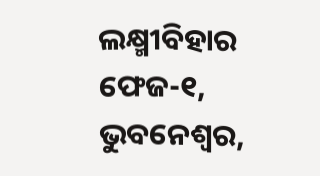ଲକ୍ଷ୍ମୀବିହାର ଫେଜ-୧, ଭୁବନେଶ୍ୱର,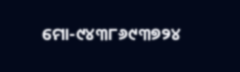ମୋ-୯୪୩୮୬୯୩୭୨୪